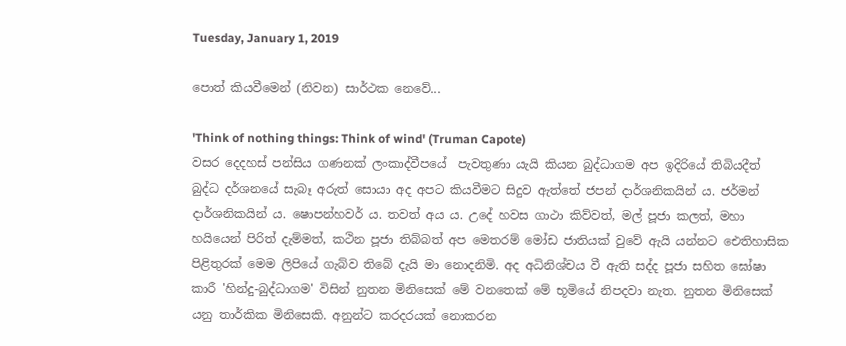Tuesday, January 1, 2019

පොත් කියවීමෙන් (නිවන) සාර්ථක නෙවේ...

'Think of nothing things: Think of wind' (Truman Capote)
වසර දෙදහස් පන්සිය ගණනක් ලංකාද්වීපයේ  පැවතුණා යැයි කියන බුද්ධාගම අප ඉදිරියේ තිබියදීත් බුද්ධ දර්ශනයේ සැබෑ අරුත් සොයා අද අපට කියවීමට සිදුව ඇත්තේ ජපන් දාර්ශනිකයින් ය. ජර්මන් දාර්ශනිකයින් ය. ෂොපන්හවර් ය. තවත් අය ය. උදේ හවස ගාථා කිව්වත්, මල් පූජා කලත්, මහා හයියෙන් පිරිත් දැම්මත්, කථින පූජා තිබ්බත් අප මෙතරම් මෝඩ ජාතියක් වුවේ ඇයි යන්නට ඓතිහාසික පිළිතුරක් මෙම ලිපියේ ගැබ්ව තිබේ දැයි මා නොදනිමි. අද අධිනිශ්චය වී ඇති සද්ද පූජා සහිත ඝෝෂා කාරී 'හින්දු-බුද්ධාගම' විසින් නුතන මිනිසෙක් මේ වනතෙක් මේ භූමියේ නිපදවා නැත. නුතන මිනිසෙක් යනු තාර්කික මිනිසෙකි. අනුන්ට කරදරයක් නොකරන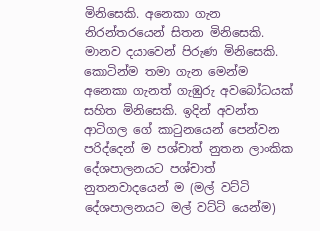මිනිසෙකි. අනෙකා ගැන නිරන්තරයෙන් සිතන මිනිසෙකි. මානව දයාවෙන් පිරුණ මිනිසෙකි. කොටින්ම තමා ගැන මෙන්ම අනෙකා ගැනත් ගැඹුරු අවබෝධයක් සහිත මිනිසෙකි. ඉදින් අවන්ත ආටිගල ගේ කාටුනයෙන් පෙන්වන පරිද්දෙන් ම පශ්චාත් නුතන ලාංකික දේශපාලනයට පශ්චාත් නුතනවාදයෙන් ම (මල් වට්ටි දේශපාලනයට මල් වට්ටි යෙන්ම)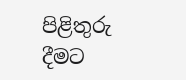පිළිතුරු දීමට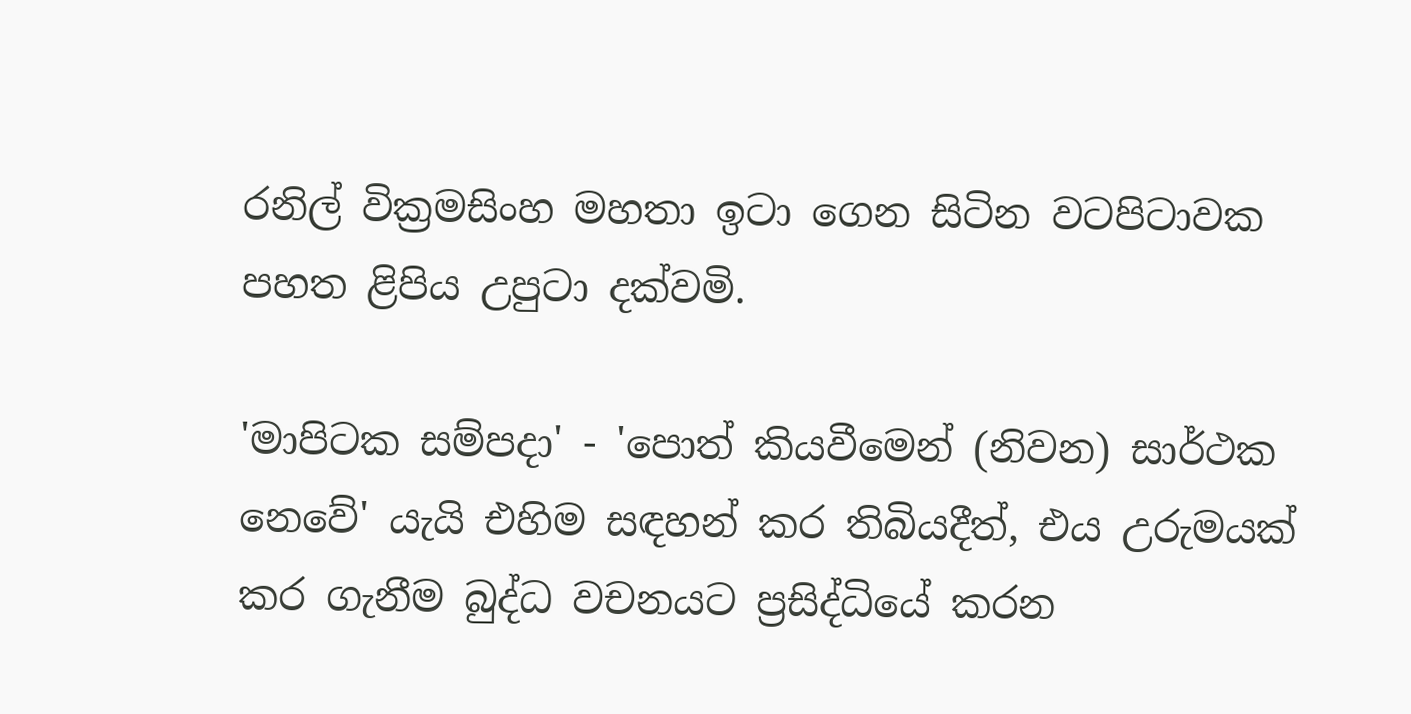රනිල් වික්‍රමසිංහ මහතා ඉටා ගෙන සිටින වටපිටාවක පහත ළිපිය උපුටා දක්වමි.

'මාපිටක සම්පදා' - 'පොත් කියවීමෙන් (නිවන) සාර්ථක නෙවේ' යැයි එහිම සඳහන් කර තිබියදීත්, එය උරුමයක් කර ගැනීම බුද්ධ වචනයට ප්‍රසිද්ධියේ කරන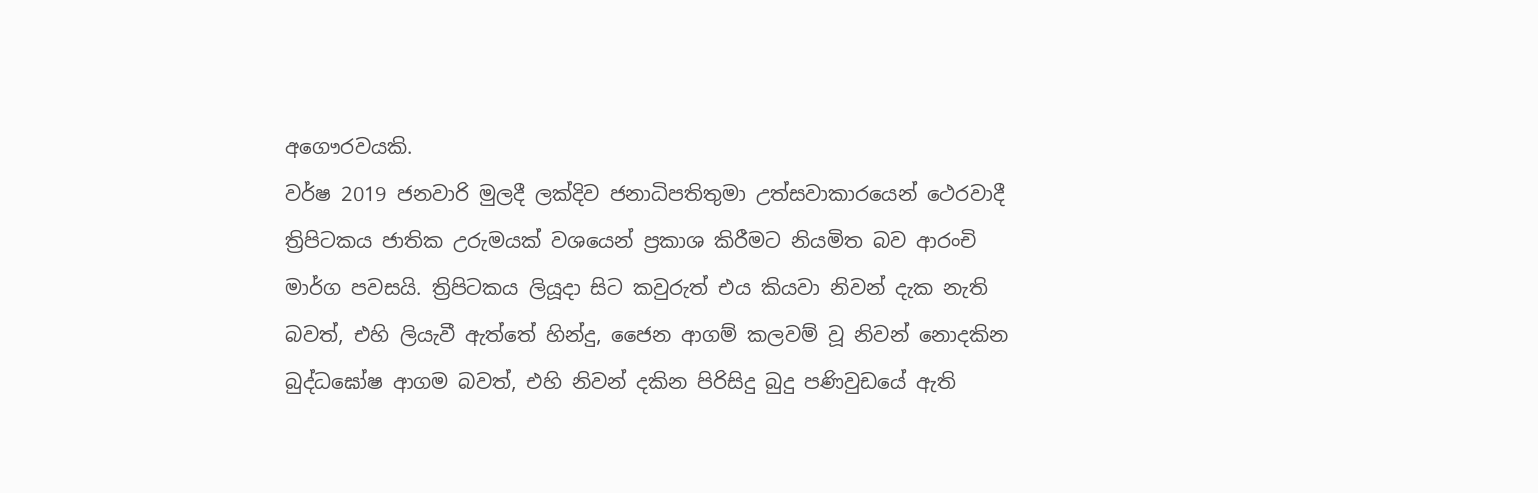අගෞරවයකි.
වර්ෂ 2019 ජනවාරි මුලදී ලක්දිව ජනාධිපතිතුමා උත්සවාකාරයෙන් ථෙරවාදී ත්‍රිපිටකය ජාතික උරුමයක් වශයෙන් ප්‍රකාශ කිරීමට නියමිත බව ආරංචි මාර්ග පවසයි. ත්‍රිපිටකය ලියූදා සිට කවුරුත් එය කියවා නිවන් දැක නැති බවත්, එහි ලියැවී ඇත්තේ හින්දු, ජෛන ආගම් කලවම් වූ නිවන් නොදකින බුද්ධඝෝෂ ආගම බවත්, එහි නිවන් දකින පිරිසිදු බුදු පණිවුඩයේ ඇති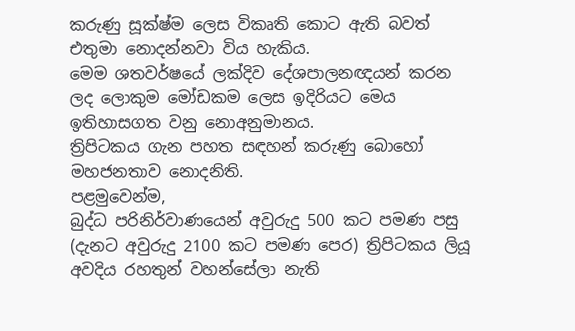කරුණු සූක්ෂ්ම ලෙස විකෘති කොට ඇති බවත් එතුමා නොදන්නවා විය හැකිය.
මෙම ශතවර්ෂයේ ලක්දිව දේශපාලනඥයන් කරන ලද ලොකුම මෝඩකම ලෙස ඉදිරියට මෙය ඉතිහාසගත වනු නොඅනුමානය.
ත්‍රිපිටකය ගැන පහත සඳහන් කරුණු බොහෝ මහජනතාව නොදනිති.
පළමුවෙන්ම,
බුද්ධ පරිනිර්වාණයෙන් අවුරුදු 500 කට පමණ පසු (දැනට අවුරුදු 2100 කට පමණ පෙර) ත්‍රිපිටකය ලියූ අවදිය රහතුන් වහන්සේලා නැති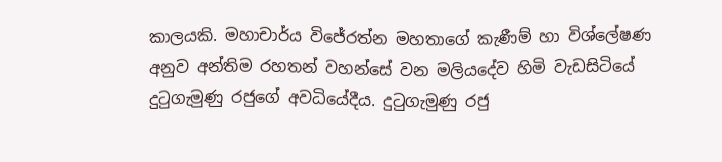කාලයකි. මහාචාර්ය විජේරත්න මහතාගේ කැණීම් හා විශ්ලේෂණ අනුව අන්තිම රහතන් වහන්සේ වන මලියදේව හිමි වැඩසිටියේ දුටුගැමුණු රජුගේ අවධියේදීය. දුටුගැමුණු රජු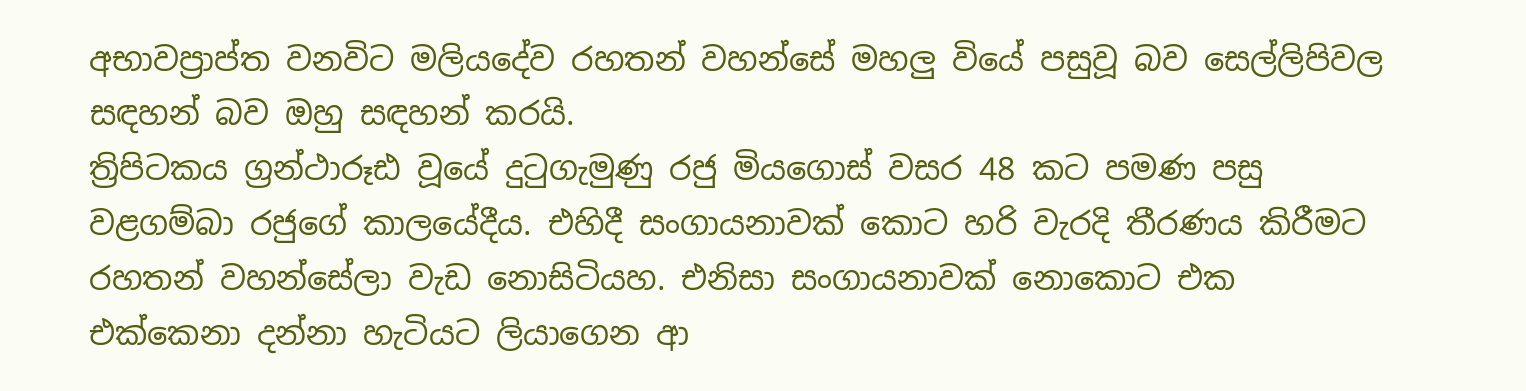අභාවප්‍රාප්ත වනවිට මලියදේව රහතන් වහන්සේ මහලු වියේ පසුවූ බව සෙල්ලිපිවල සඳහන් බව ඔහු සඳහන් කරයි.
ත්‍රිපිටකය ග්‍රන්ථාරූඪ වූයේ දුටුගැමුණු රජු මියගොස් වසර 48 කට පමණ පසු වළගම්බා රජුගේ කාලයේදීය. එහිදී සංගායනාවක් කොට හරි වැරදි තීරණය කිරීමට රහතන් වහන්සේලා වැඩ නොසිටියහ. එනිසා සංගායනාවක් නොකොට එක එක්කෙනා දන්නා හැටියට ලියාගෙන ආ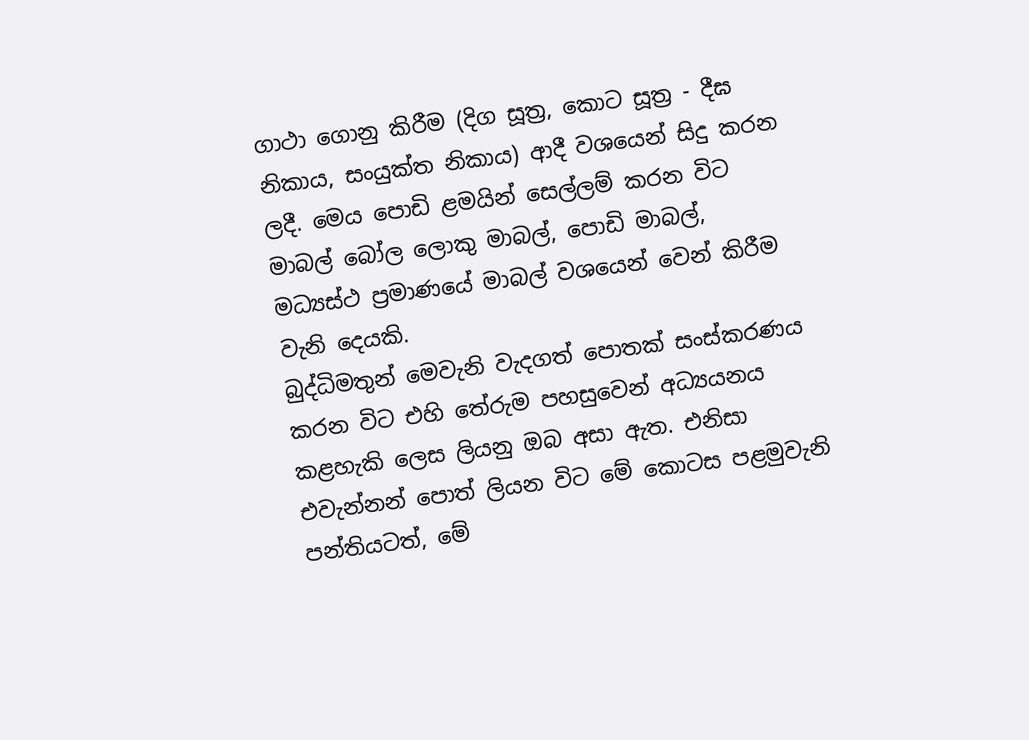ගාථා ගොනු කිරීම (දිග සූත්‍ර, කොට සූත්‍ර - දීඝ නිකාය, සංයුක්ත නිකාය) ආදී වශයෙන් සිදු කරන ලදී. මෙය පොඩි ළමයින් සෙල්ලම් කරන විට මාබල් බෝල ලොකු මාබල්, පොඩි මාබල්, මධ්‍යස්ථ ප්‍රමාණයේ මාබල් වශයෙන් වෙන් කිරීම වැනි දෙයකි.
බුද්ධිමතුන් මෙවැනි වැදගත් පොතක් සංස්කරණය කරන විට එහි තේරුම පහසුවෙන් අධ්‍යයනය කළහැකි ලෙස ලියනු ඔබ අසා ඇත. එනිසා එවැන්නන් පොත් ලියන විට මේ කොටස පළමුවැනි පන්තියටත්, මේ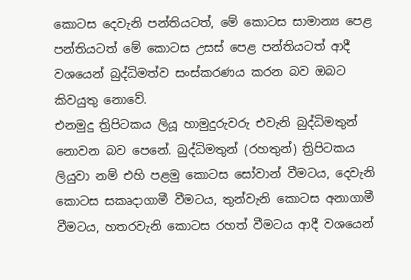කොටස දෙවැනි පන්තියටත්, මේ කොටස සාමාන්‍ය පෙළ පන්තියටත් මේ කොටස උසස් පෙළ පන්තියටත් ආදී වශයෙන් බුද්ධිමත්ව සංස්කරණය කරන බව ඔබට කිවයුතු නොවේ.
එනමුදු ත්‍රිපිටකය ලියූ හාමුදුරුවරු එවැනි බුද්ධිමතුන් නොවන බව පෙනේ. බුද්ධිමතුන් (රහතුන්) ත්‍රිපිටකය ලියුවා නම් එහි පළමු කොටස සෝවාන් වීමටය, දෙවැනි කොටස සකෘදාගාමී වීමටය, තුන්වැනි කොටස අනාගාමී වීමටය, හතරවැනි කොටස රහත් වීමටය ආදී වශයෙන්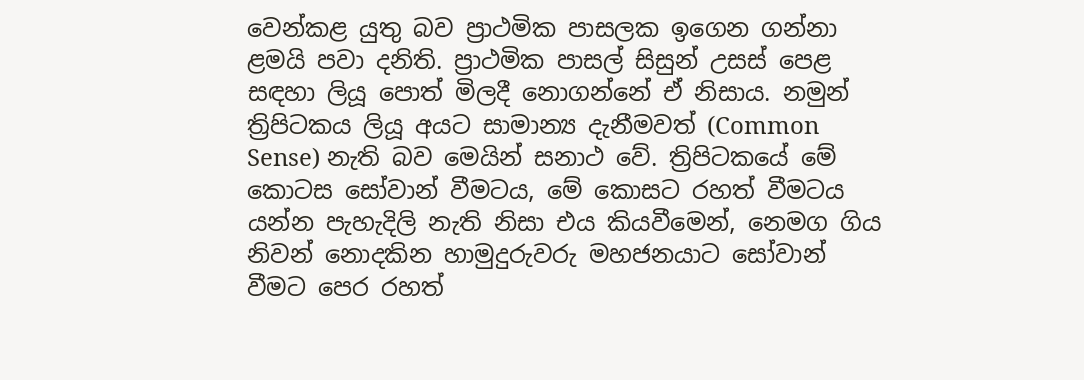වෙන්කළ යුතු බව ප්‍රාථමික පාසලක ඉගෙන ගන්නා ළමයි පවා දනිති. ප්‍රාථමික පාසල් සිසුන් උසස් පෙළ සඳහා ලියූ පොත් මිලදී නොගන්නේ ඒ නිසාය. නමුන් ත්‍රිපිටකය ලියූ අයට සාමාන්‍ය දැනීමවත් (Common Sense) නැති බව මෙයින් සනාථ වේ. ත්‍රිපිටකයේ මේ කොටස සෝවාන් වීමටය, මේ කොසට රහත් වීමටය යන්න පැහැදිලි නැති නිසා එය කියවීමෙන්, නෙමග ගිය නිවන් නොදකින හාමුදුරුවරු මහජනයාට සෝවාන් වීමට පෙර රහත්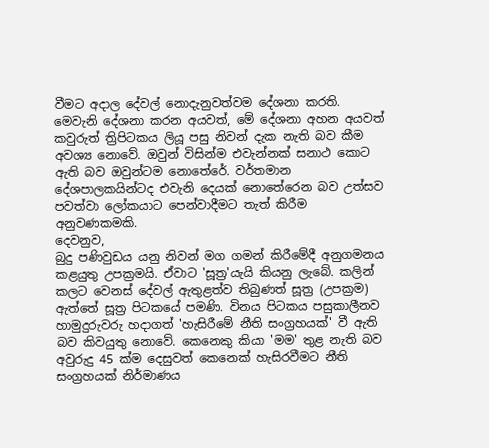වීමට අදාල දේවල් නොදැනුවත්වම දේශනා කරති.
මෙවැනි දේශනා කරන අයවත්, මේ දේශනා අහන අයවත් කවුරුත් ත්‍රිපිටකය ලියූ පසු නිවන් දැක නැති බව කීම අවශ්‍ය නොවේ. ඔවුන් විසින්ම එවැන්නක් සනාථ කොට ඇති බව ඔවුන්ටම නොතේරේ. වර්තමාන දේශපාලකයින්ටද එවැනි දෙයක් නොතේරෙන බව උත්සව පවත්වා ලෝකයාට පෙන්වාදීමට තැත් කිරීම අනුවණකමකි.
දෙවනුව,
බුදු පණිවුඩය යනු නිවන් මග ගමන් කිරීමේදී අනුගමනය කළයුතු උපක්‍රමයි. ඒවාට 'සූත්‍ර'යැයි කියනු ලැබේ. කලින් කලට වෙනස් දේවල් ඇතුළත්ව තිබුණත් සූත්‍ර (උපක්‍රම) ඇත්තේ සූත්‍ර පිටකයේ පමණි. විනය පිටකය පසුකාලීනව හාමුදුරුවරු හදාගත් 'හැසිරීමේ නීති සංග්‍රහයක්' වී ඇති බව කිවයුතු නොවේ. කෙනෙකු කියා 'මම' තුළ නැති බව අවුරුදු 45 ක්ම දෙසුවත් කෙනෙක් හැසිරවීමට නීති සංග්‍රහයක් නිර්මාණය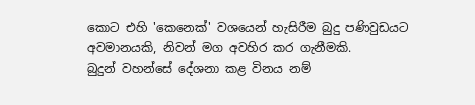කොට එහි 'කෙනෙක්' වශයෙන් හැසිරීම බුදු පණිවුඩයට අවමානයකි, නිවන් මග අවහිර කර ගැනීමකි.
බුදුන් වහන්සේ දේශනා කළ විනය නම්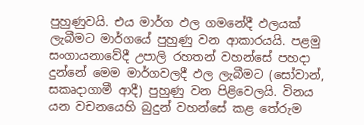පුහුණුවයි. එය මාර්ග ඵල ගමනේදී ඵලයක් ලැබීමට මාර්ගයේ පුහුණු වන ආකාරයයි. පළමු සංගායනාවේදී උපාලි රහතන් වහන්සේ පහදා දුන්නේ මෙම මාර්ගවලදී ඵල ලැබීමට (සෝවාන්, සකෘදාගාමී ආදී) පුහුණු වන පිළිවෙලයි. විනය යන වචනයෙහි බුදුන් වහන්සේ කළ තේරුම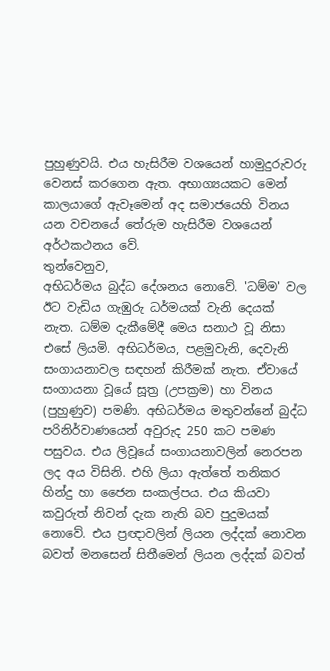පුහුණුවයි. එය හැසිරීම වශයෙන් හාමුදුරුවරු වෙනස් කරගෙන ඇත. අභාග්‍යයකට මෙන් කාලයාගේ ඇවෑමෙන් අද සමාජයෙහි විනය යන වචනයේ තේරුම හැසිරීම වශයෙන් අර්ථකථනය වේ.
තුන්වෙනුව,
අභිධර්මය බුද්ධ දේශනය නොවේ. 'ධම්ම' වල ඊට වැඩිය ගැඹුරු ධර්මයක් වැනි දෙයක් නැත. ධම්ම දැකීමේදී මෙය සනාථ වූ නිසා එසේ ලියමි. අභිධර්මය, පළමුවැනි, දෙවැනි සංගායනාවල සඳහන් කිරීමක් නැත. ඒවායේ සංගායනා වූයේ සූත්‍ර (උපක්‍රම) හා විනය (පුහුණුව) පමණි. අභිධර්මය මතුවන්නේ බුද්ධ පරිනිර්වාණයෙන් අවුරුද 250 කට පමණ පසුවය. එය ලිවූයේ සංගායනාවලින් නෙරපන ලද අය විසිනි. එහි ලියා ඇත්තේ තනිකර හින්දු හා ජෛන සංකල්පය. එය කියවා කවුරුත් නිවන් දැක නැති බව පුදුමයක් නොවේ. එය ප්‍රඥාවලින් ලියන ලද්දක් නොවන බවත් මනසෙන් සිතීමෙන් ලියන ලද්දක් බවත්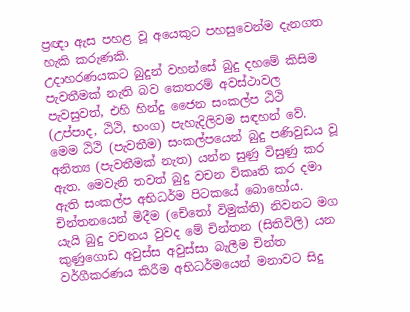ප්‍රඥා ඇස පහළ වූ අයෙකුට පහසුවෙන්ම දැනගත හැකි කරුණකි.
උදාහරණයකට බුදුන් වහන්සේ බුදු දහමේ කිසිම පැවතීමක් නැති බව කෙතරම් අවස්ථාවල පැවසුවත්, එහි හින්දු ජෛන සංකල්ප ඨිථි (උප්පාද, ඨිථි, භංග) පැහැදිලිවම සඳහන් වේ. මෙම ඨිථි (පැවතීම) සංකල්පයෙන් බුදු පණිවුඩය වූ අනිත්‍ය (පැවතීමක් නැත) යන්න සුණු විසුණු කර ඇත. මෙවැනි තවත් බුදු වචන විකෘති කර දමා ඇති සංකල්ප අභිධර්ම පිටකයේ බොහෝය.
චින්තනයෙන් මිදීම (චේතෝ විමුක්ති) නිවනට මග යැයි බුදු වචනය වුවද මේ චින්තන (සිතිවිලි) යන කුණුගොඩ අවුස්ස අවුස්සා බැලීම චින්ත වර්ගීකරණය කිරීම අභිධර්මයෙන් මනාවට සිදු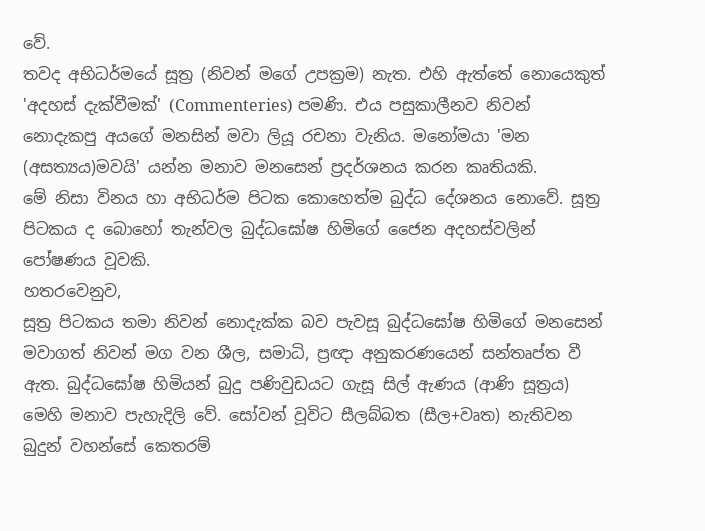වේ.
තවද අභිධර්මයේ සූත්‍ර (නිවන් මගේ උපක්‍රම) නැත. එහි ඇත්තේ නොයෙකුත් 'අදහස් දැක්වීමක්' (Commenteries) පමණි. එය පසුකාලීනව නිවන් නොදැකපු අයගේ මනසින් මවා ලියූ රචනා වැනිය. මනෝමයා 'මන (අසත්‍යය)මවයි' යන්න මනාව මනසෙන් ප්‍රදර්ශනය කරන කෘතියකි.
මේ නිසා විනය හා අභිධර්ම පිටක කොහෙත්ම බුද්ධ දේශනය නොවේ. සූත්‍ර පිටකය ද බොහෝ තැන්වල බුද්ධඝෝෂ හිමිගේ ජෛන අදහස්වලින් පෝෂණය වූවකි.
හතරවෙනුව,
සූත්‍ර පිටකය තමා නිවන් නොදැක්ක බව පැවසූ බුද්ධඝෝෂ හිමිගේ මනසෙන් මවාගත් නිවන් මග වන ශීල, සමාධි, ප්‍රඥා අනුකරණයෙන් සන්තෘප්ත වී ඇත. බුද්ධඝෝෂ හිමියන් බුදු පණිවුඩයට ගැසූ සිල් ඇණය (ආණි සූත්‍රය) මෙහි මනාව පැහැදිලි වේ. සෝවන් වූවිට සීලබ්බත (සීල+වෘත) නැතිවන බුදුන් වහන්සේ කෙතරම්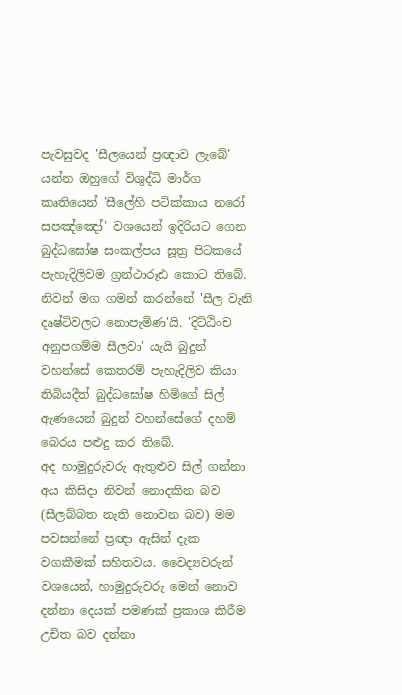පැවසුවද 'සීලයෙන් ප්‍රඥාව ලැබේ' යන්න ඔහුගේ විශුද්ධි මාර්ග කෘතියෙන් 'සීලේහි පටික්කාය නරෝ සපඤ්ඤෝ' වශයෙන් ඉදිරියට ගෙන බුද්ධඝෝෂ සංකල්පය සූත්‍ර පිටකයේ පැහැදිලිවම ග්‍රන්ථාරූඪ කොට තිබේ. නිවන් මග ගමන් කරන්නේ 'සීල වැනි දෘෂ්ටිවලට නොපැමිණ'යි. 'දිට්ඨිංච අනුපගම්ම සීලවා' යැයි බුදුන් වහන්සේ කෙතරම් පැහැදිලිව කියා තිබියදීත් බුද්ධඝෝෂ හිමිගේ සිල් ඇණයෙන් බුදුන් වහන්සේගේ දහම් බෙරය පළුදු කර තිබේ.
අද හාමුදුරුවරු ඇතුළුව සිල් ගන්නා අය කිසිදා නිවන් නොදකින බව (සීලබ්බත නැති නොවන බව) මම පවසන්නේ ප්‍රඥා ඇසින් දැක වගකීමක් සහිතවය. වෛද්‍යවරුන් වශයෙන්, හාමුදුරුවරු මෙන් නොව දන්නා දෙයක් පමණක් ප්‍රකාශ කිරීම උචිත බව දන්නා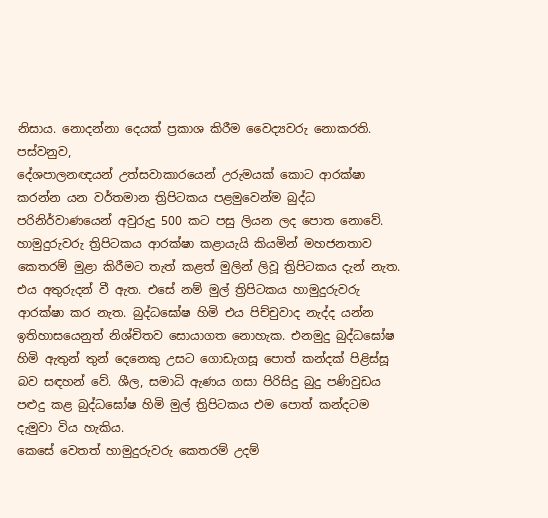නිසාය. නොදන්නා දෙයක් ප්‍රකාශ කිරීම වෛද්‍යවරු නොකරති.
පස්වනුව,
දේශපාලනඥයන් උත්සවාකාරයෙන් උරුමයක් කොට ආරක්ෂා කරන්න යන වර්තමාන ත්‍රිපිටකය පළමුවෙන්ම බුද්ධ පරිනිර්වාණයෙන් අවුරුදු 500 කට පසු ලියන ලද පොත නොවේ. හාමුදුරුවරු ත්‍රිපිටකය ආරක්ෂා කළායැයි කියමින් මහජනතාව කෙතරම් මුළා කිරීමට තැත් කළත් මුලින් ලිවූ ත්‍රිපිටකය දැන් නැත. එය අතුරුදන් වී ඇත. එසේ නම් මුල් ත්‍රිපිටකය හාමුදුරුවරු ආරක්ෂා කර නැත. බුද්ධඝෝෂ හිමි එය පිච්චුවාද නැද්ද යන්න ඉතිහාසයෙනුත් නිශ්චිතව සොයාගත නොහැක. එනමුදු බුද්ධඝෝෂ හිමි ඇතුන් තුන් දෙනෙකු උසට ගොඩැගසූ පොත් කන්දක් පිළිස්සූ බව සඳහන් වේ. ශීල, සමාධි ඇණය ගසා පිරිසිදු බුදු පණිවුඩය පළුදු කළ බුද්ධඝෝෂ හිමි මුල් ත්‍රිපිටකය එම පොත් කන්දටම දැමුවා විය හැකිය.
කෙසේ වෙතත් හාමුදුරුවරු කෙතරම් උදම්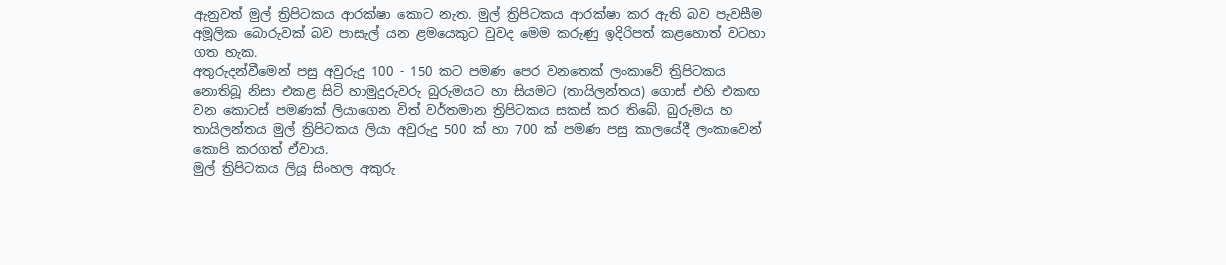ඇනුවත් මුල් ත්‍රිපිටකය ආරක්ෂා කොට නැත. මුල් ත්‍රිපිටකය ආරක්ෂා කර ඇති බව පැවසීම අමූලික බොරුවක් බව පාසැල් යන ළමයෙකුට වුවද මෙම කරුණු ඉදිරිපත් කළහොත් වටහා ගත හැක.
අතුරුදන්වීමෙන් පසු අවුරුදු 100 - 150 කට පමණ පෙර වනතෙක් ලංකාවේ ත්‍රිපිටකය නොතිබූ නිසා එකළ සිටි හාමුදුරුවරු බුරුමයට හා සියමට (තායිලන්තය) ගොස් එහි එකඟ වන කොටස් පමණක් ලියාගෙන විත් වර්තමාන ත්‍රිපිටකය සකස් කර තිබේ. බුරුමය හ තායිලන්තය මුල් ත්‍රිපිටකය ලියා අවුරුදු 500 ක් හා 700 ක් පමණ පසු කාලයේදී ලංකාවෙන් කොපි කරගත් ඒවාය.
මුල් ත්‍රිපිටකය ලියූ සිංහල අකුරු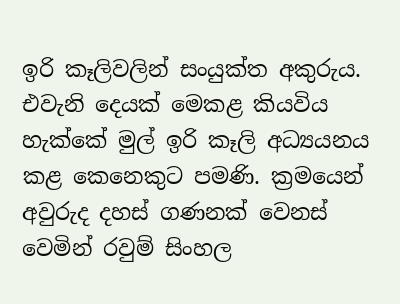ඉරි කෑලිවලින් සංයුක්ත අකුරුය. එවැනි දෙයක් මෙකළ කියවිය හැක්කේ මුල් ඉරි කෑලි අධ්‍යයනය කළ කෙනෙකුට පමණි. ක්‍රමයෙන් අවුරුද දහස් ගණනක් වෙනස් වෙමින් රවුම් සිංහල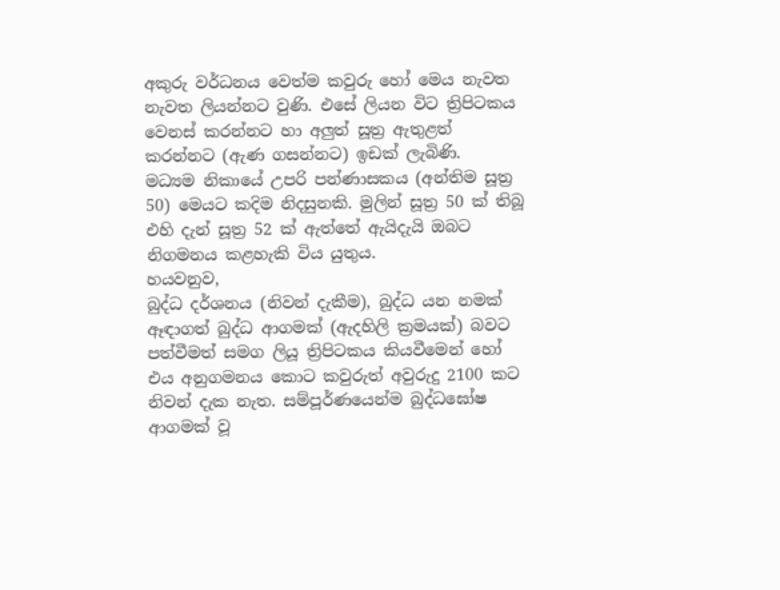අකුරු වර්ධනය වෙත්ම කවුරු හෝ මෙය නැවත නැවත ලියන්නට වුණි. එසේ ලියන විට ත්‍රිපිටකය වෙනස් කරන්නට හා අලුත් සූත්‍ර ඇතුළත් කරන්නට (ඇණ ගසන්නට) ඉඩක් ලැබිණි.
මධ්‍යම නිකායේ උපරි පන්ණාසකය (අන්තිම සූත්‍ර 50) මෙයට කදිම නිදසුනකි. මුලින් සූත්‍ර 50 ක් තිබූ එහි දැන් සූත්‍ර 52 ක් ඇත්තේ ඇයිදැයි ඔබට නිගමනය කළහැකි විය යුතුය.
හයවනුව,
බුද්ධ දර්ශනය (නිවන් දැකීම), බුද්ධ යන නමක් ඈඳාගත් බුද්ධ ආගමක් (ඇදහිලි ක්‍රමයක්) බවට පත්වීමත් සමග ලියූ ත්‍රිපිටකය කියවීමෙන් හෝ එය අනුගමනය කොට කවුරුත් අවුරුදු 2100 කට නිවන් දැක නැත. සම්පූර්ණයෙන්ම බුද්ධඝෝෂ ආගමක් වූ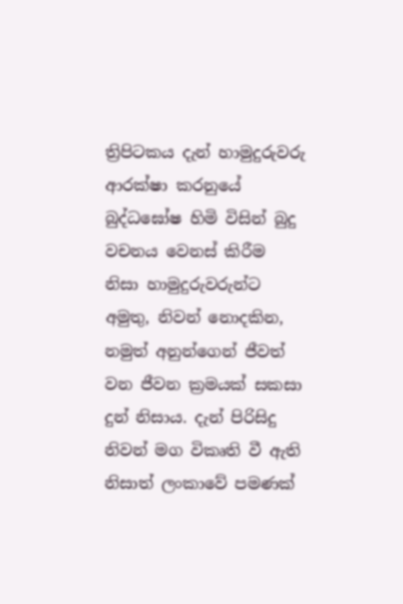ත්‍රිපිටකය දැන් හාමුදුරුවරු ආරක්ෂා කරනුයේ බුද්ධඝෝෂ හිමි විසින් බුදු වචනය වෙනස් කිරීම නිසා හාමුදුරුවරුන්ට අමුතු, නිවන් නොදකින, නමුත් අනුන්ගෙන් ජීවත් වන ජීවන ක්‍රමයක් සකසා දුන් නිසාය. දැන් පිරිසිදු නිවන් මග විකෘති වී ඇති නිසාත් ලංකාවේ පමණක්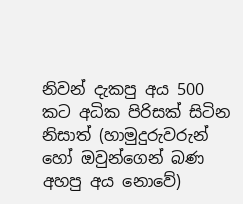නිවන් දැකපු අය 500 කට අධික පිරිසක් සිටින නිසාත් (හාමුදුරුවරුන් හෝ ඔවුන්ගෙන් බණ අහපු අය නොවේ)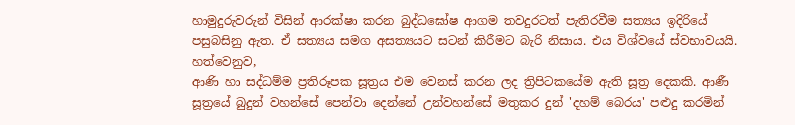හාමුදුරුවරුන් විසින් ආරක්ෂා කරන බුද්ධඝෝෂ ආගම තවදුරටත් පැතිරවීම සත්‍යය ඉදිරියේ පසුබසිනු ඇත. ඒ සත්‍යය සමග අසත්‍යයට සටන් කිරීමට බැරි නිසාය. එය විශ්වයේ ස්වභාවයයි.
හත්වෙනුව,
ආණි හා සද්ධම්ම ප්‍රතිරූපක සූත්‍රය එම වෙනස් කරන ලද ත්‍රිපිටකයේම ඇති සූත්‍ර දෙකකි. ආණී සූත්‍රයේ බුදුන් වහන්සේ පෙන්වා දෙන්නේ උන්වහන්සේ මතුකර දුන් 'දහම් බෙරය' පළුදු කරමින්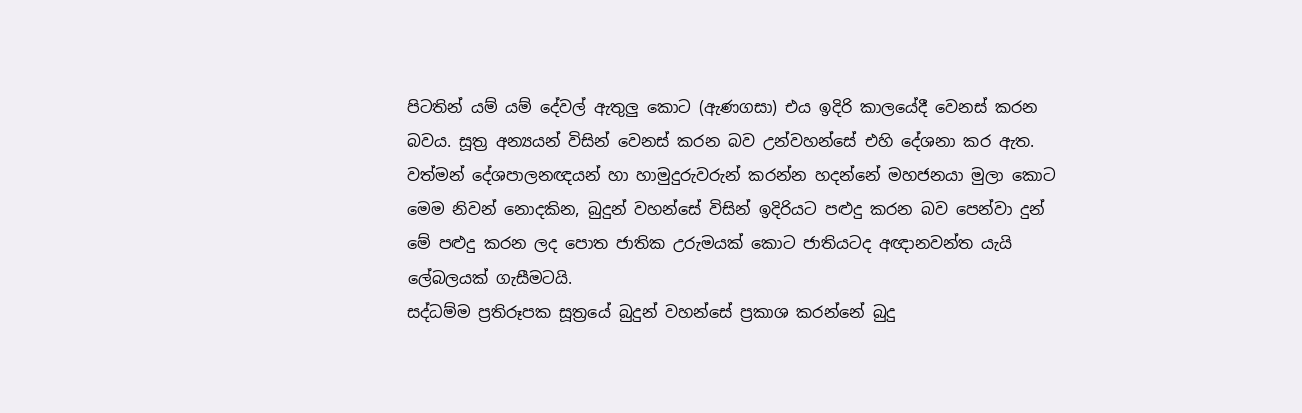පිටතින් යම් යම් දේවල් ඇතුලු කොට (ඇණගසා) එය ඉදිරි කාලයේදී වෙනස් කරන බවය. සූත්‍ර අන්‍යයන් විසින් වෙනස් කරන බව උන්වහන්සේ එහි දේශනා කර ඇත. වත්මන් දේශපාලනඥයන් හා හාමුදුරුවරුන් කරන්න හදන්නේ මහජනයා මුලා කොට මෙම නිවන් නොදකින, බුදුන් වහන්සේ විසින් ඉදිරියට පළුදු කරන බව පෙන්වා දුන් මේ පළුදු කරන ලද පොත ජාතික උරුමයක් කොට ජාතියටද අඥානවන්ත යැයි ලේබලයක් ගැසීමටයි.
සද්ධම්ම ප්‍රතිරූපක සූත්‍රයේ බුදුන් වහන්සේ ප්‍රකාශ කරන්නේ බුදු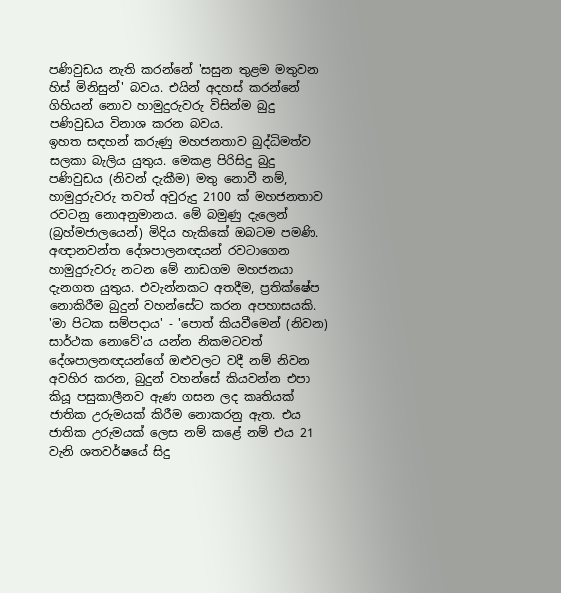පණිවුඩය නැති කරන්නේ 'සසුන තුළම මතුවන හිස් මිනිසුන්' බවය. එයින් අදහස් කරන්නේ ගිහියන් නොව හාමුදුරුවරු විසින්ම බුදු පණිවුඩය විනාශ කරන බවය.
ඉහත සඳහන් කරුණු මහජනතාව බුද්ධිමත්ව සලකා බැලිය යුතුය. මෙකළ පිරිසිදු බුදු පණිවුඩය (නිවන් දැකීම) මතු නොවී නම්, හාමුදුරුවරු තවත් අවුරුදු 2100 ක් මහජනතාව රවටනු නොඅනුමානය. මේ බමුණු දැලෙන් (බ්‍රහ්මජාලයෙන්) මිදිය හැකිකේ ඔබටම පමණි.
අඥානවන්ත දේශපාලනඥයන් රවටාගෙන හාමුදුරුවරු නටන මේ නාඩගම මහජනයා දැනගත යුතුය. එවැන්නකට අතදීම, ප්‍රතික්ෂේප නොකිරීම බුදුන් වහන්සේට කරන අපහාසයකි.
'මා පිටක සම්පදාය' - 'පොත් කියවීමෙන් (නිවන) සාර්ථක නොවේ'ය යන්න නිකමටවත් දේශපාලනඥයන්ගේ ඔළුවලට වදී නම් නිවන අවහිර කරන, බුදුන් වහන්සේ කියවන්න එපා කියූ පසුකාලීනව ඇණ ගසන ලද කෘතියක් ජාතික උරුමයක් කිරීම නොකරනු ඇත. එය ජාතික උරුමයක් ලෙස නම් කළේ නම් එය 21 වැනි ශතවර්ෂයේ සිදු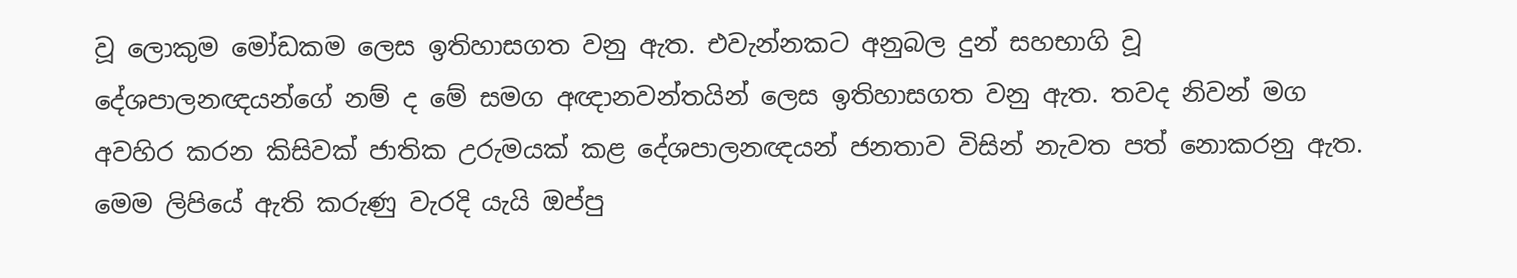වූ ලොකුම මෝඩකම ලෙස ඉතිහාසගත වනු ඇත. එවැන්නකට අනුබල දුන් සහභාගි වූ දේශපාලනඥයන්ගේ නම් ද මේ සමග අඥානවන්තයින් ලෙස ඉතිහාසගත වනු ඇත. තවද නිවන් මග අවහිර කරන කිසිවක් ජාතික උරුමයක් කළ දේශපාලනඥයන් ජනතාව විසින් නැවත පත් නොකරනු ඇත.
මෙම ලිපියේ ඇති කරුණු වැරදි යැයි ඔප්පු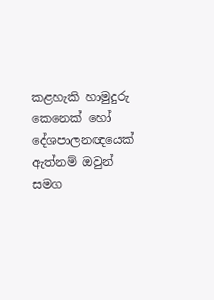කළහැකි හාමුදුරු කෙනෙක් හෝ දේශපාලනඥයෙක් ඇත්නම් ඔවුන් සමග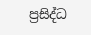ප්‍රසිද්ධ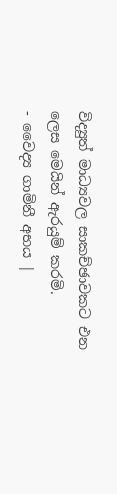විද්‍යුත් මාධ්‍යවල සාකච්ඡාවකට එන ලෙස මෙයින් ඇරයුම් කරමි.
- වෛද්‍ය ගාමිනී අභය |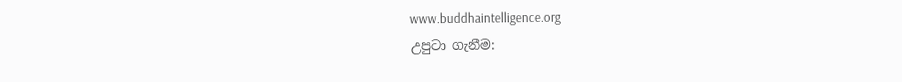www.buddhaintelligence.org
උපුටා ගැනීම: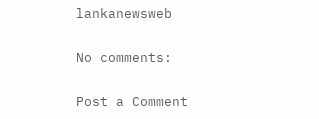lankanewsweb

No comments:

Post a Comment